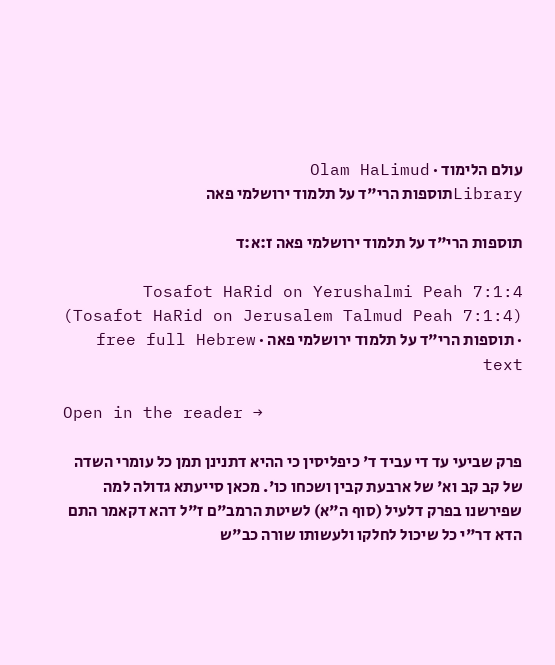עולם הלימוד · Olam HaLimud
Libraryתוספות הרי"ד על תלמוד ירושלמי פאה

תוספות הרי"ד על תלמוד ירושלמי פאה ז:א:ד

Tosafot HaRid on Yerushalmi Peah 7:1:4 (Tosafot HaRid on Jerusalem Talmud Peah 7:1:4) · תוספות הרי"ד על תלמוד ירושלמי פאה · free full Hebrew text

Open in the reader →

פרק שביעי עד די עביד ד' כיפליסין כי ההיא דתנינן תמן כל עומרי השדה של קב קב וא' של ארבעת קבין ושכחו כו'. מכאן סייעתא גדולה למה שפירשנו בפרק דלעיל (סוף ה"א) לשיטת הרמב"ם ז"ל דהא דקאמר התם הדא דר"י כל שיכול לחלקו ולעשותו שורה כב"ש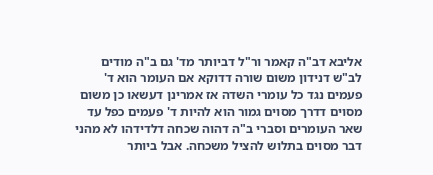אליבא דב"ה קאמר ור"ל דביותר מד' גם ב"ה מודים לב"ש דנידון משום שורה דדוקא אם העומר הוא ד' פעמים נגד כל עומרי השדה אז אמרינן דעשאו כן משום מסוים דדרך מסוים גמור הוא להיות ד' פעמים כפל עד שאר העומרים וסברי ב"ה דהוה שכחה דלדידהו לא מהני דבר מסוים בתלוש להציל משכחה. אבל ביותר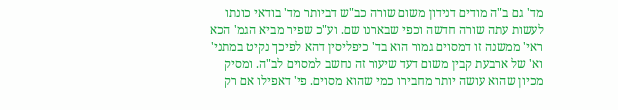מד' גם ב"ה מודים דנידון משום שורה כב"ש דביותר מד' בודאי כונתו לעשות עתה שורה חדשה וכפי שבארנו שם. וע"כ שפיר מביא הגמ' הכא ראי' ממשנה זו דמסוים גמור הוא בד' כיפליסין דהא לפיכך נקיט במתני' וא' של ארבעת קבין משום דעד שיעור זה נחשב למסוים לב"ה. ומסיק מכיון שהוא עושה יותר מחבירו כמי שהוא מסוים. פי' דאפילו אם רק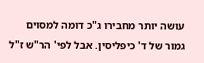עושה יותר מחבירו ג"כ דומה למסוים גמור של ד' כיפליסין. אבל לפי' הר"ש ז"ל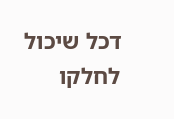דכל שיכול לחלקו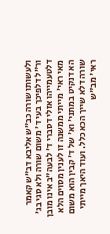ולעשותו שורה כב"ש אליבא דב"ש קאמר ור"ל דלפיכך בעי ד' משום שורה ולא סגי בג' דלטעמייהו אזלי דסברי ד' לבעה"ב אינו מובן מאי ראי' מייתי ממשנה זו לענין מסוים הלא הא דנקיט במתני' וא' של ד' קבין הוא משום שורה דלא שייך הכא כלל. ועוד היאך מייתי ראי' מב"ש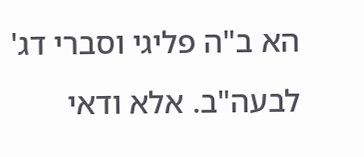הא ב"ה פליגי וסברי דג' לבעה"ב. אלא ודאי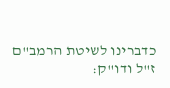כדברינו לשיטת הרמב"ם ז"ל ודו"ק: